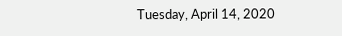Tuesday, April 14, 2020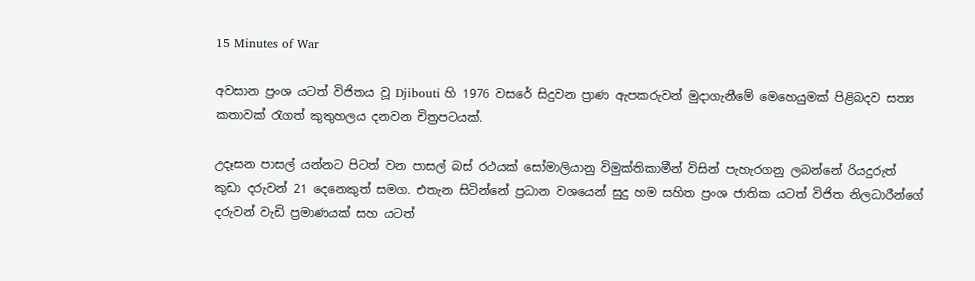15 Minutes of War

අවසාන ප්‍රංශ යටත් විජිතය වූ Djibouti හි 1976 වසරේ සිදුවන ප්‍රාණ ඇපකරුවන් මුදාගැනීමේ මෙහෙයුමක් පිළිබදව සත්‍ය කතාවක් රැගත් කුතුහලය දනවන චිත්‍රපටයක්.

උදෑසන පාසල් යන්නට පිටත් වන පාසල් බස් රථයක් සෝමාලියානු විමුක්තිකාමීන් විසින් පැහැරගනු ලබන්නේ රියදුරුත් කුඩා දරුවන් 21 දෙනෙකුත් සමග. එතැන සිටින්නේ ප්‍රධාන වශයෙන් සුදු හම සහිත ප්‍රංශ ජාතික යටත් විජිත නිලධාරීන්ගේ දරුවන් වැඩි ප්‍රමාණයක් සහ යටත්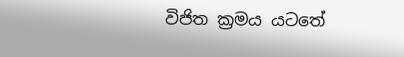විජිත ක්‍රමය යටතේ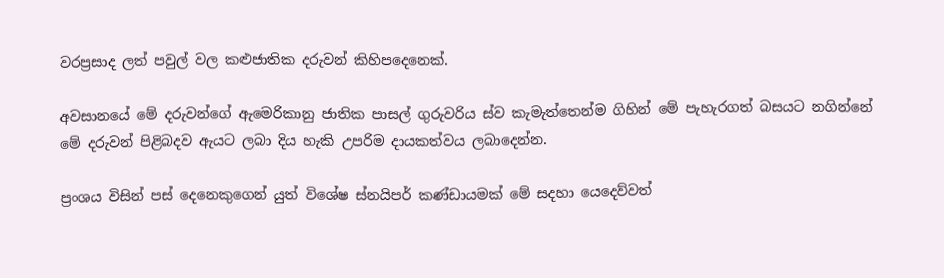වරප්‍රසාද ලත් පවුල් වල කළුජාතික දරුවන් කිහිපදෙනෙක්.

අවසානයේ මේ දරුවන්ගේ ඇමෙරිකානු ජාතික පාසල් ගුරුවරිය ස්ව කැමැත්තෙන්ම ගිහින් මේ පැහැරගත් බසයට නගින්නේ මේ දරුවන් පිළිබදව ඇයට ලබා දිය හැකි උපරිම දායකත්වය ලබාදෙන්න.

ප්‍රංශය විසින් පස් දෙනෙකුගෙන් යුත් විශේෂ ස්නයිපර් කණ්ඩායමක් මේ සදහා යෙදෙව්වත්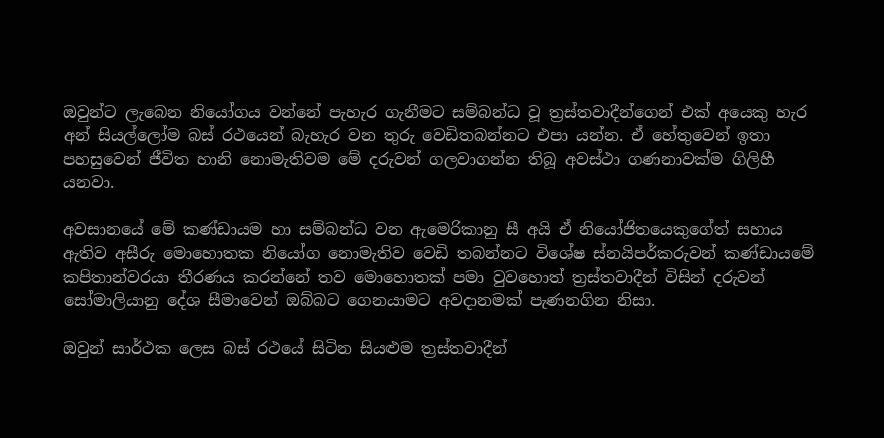ඔවුන්ට ලැබෙන නියෝගය වන්නේ පැහැර ගැනීමට සම්බන්ධ වූ ත්‍රස්තවාදීන්ගෙන් එක් අයෙකු හැර අන් සියල්ලෝම බස් රථයෙන් බැහැර වන තුරු වෙඩිතබන්නට එපා යන්න. ඒ හේතුවෙන් ඉතා පහසුවෙන් ජීවිත හානි නොමැතිවම මේ දරුවන් ගලවාගන්න තිබූ අවස්ථා ගණනාවක්ම ගිලිහී යනවා.

අවසානයේ මේ කණ්ඩායම හා සම්බන්ධ වන ඇමෙරිකානු සී අයි ඒ නියෝජිතයෙකුගේත් සහාය ඇතිව අසීරු මොහොතක නියෝග නොමැතිව වෙඩි තබන්නට විශේෂ ස්නයිපර්කරුවන් කණ්ඩායමේ කපිතාන්වරයා තීරණය කරන්නේ තව මොහොතක් පමා වුවහොත් ත්‍රස්තවාදීන් විසින් දරුවන් සෝමාලියානු දේශ සීමාවෙන් ඔබ්බට ගෙනයාමට අවදානමක් පැණනගින නිසා.

ඔවුන් සාර්ථක ලෙස බස් රථයේ සිටින සියළුම ත්‍රස්තවාදීන්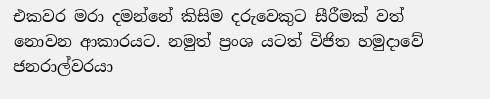එකවර මරා දමන්නේ කිසිම දරුවෙකුට සීරීමක් වත් නොවන ආකාරයට. නමුත් ප්‍රංශ යටත් විජිත හමුදාවේ ජනරාල්වරයා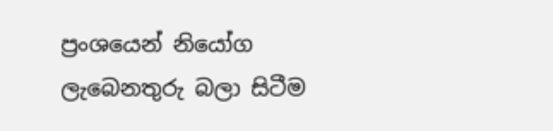ප්‍රංශයෙන් නියෝග ලැබෙනතුරු බලා සිටීම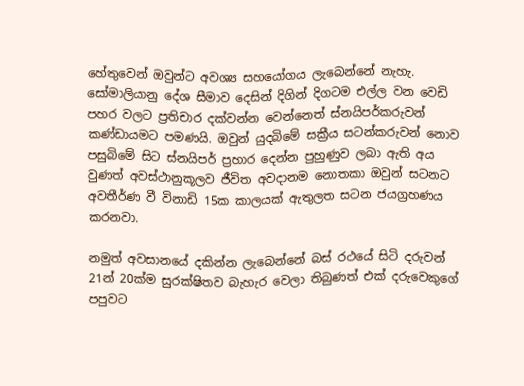හේතුවෙන් ඔවුන්ට අවශ්‍ය සහයෝගය ලැබෙන්නේ නැහැ. සෝමාලියානු දේශ සීමාව දෙසින් දිගින් දිගටම එල්ල වන වෙඩි පහර වලට ප්‍රතිචාර දක්වන්න වෙන්නෙත් ස්නයිපර්කරුවන් කණ්ඩායමට පමණයි. ඔවුන් යුදබිමේ සක්‍රීය සටන්කරුවන් නොව පසුබිමේ සිට ස්නයිපර් ප්‍රහාර දෙන්න පුහුණුව ලබා ඇති අය වුණත් අවස්ථානුකූලව ජීවිත අවදානම නොතකා ඔවුන් සටනට අවතීර්ණ වී විනාඩි 15ක කාලයක් ඇතුලත සටන ජයග්‍රහණය කරනවා.

නමුත් අවසානයේ දකින්න ලැබෙන්නේ බස් රථයේ සිටි දරුවන් 21න් 20ක්ම සුරක්ෂිතව බැහැර වෙලා තිබුණත් එක් දරුවෙකුගේ පපුවට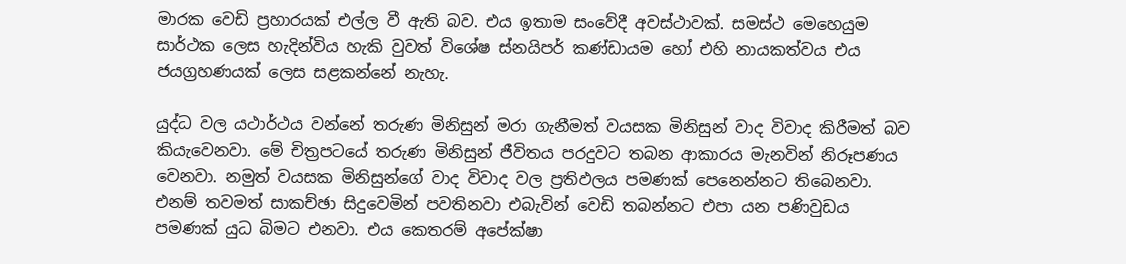මාරක වෙඩි ප්‍රහාරයක් එල්ල වී ඇති බව. එය ඉතාම සංවේදී අවස්ථාවක්. සමස්ථ මෙහෙයුම සාර්ථක ලෙස හැදින්විය හැකි වුවත් විශේෂ ස්නයිපර් කණ්ඩායම හෝ එහි නායකත්වය එය ජයග්‍රහණයක් ලෙස සළකන්නේ නැහැ.

යුද්ධ වල යථාර්ථය වන්නේ තරුණ මිනිසුන් මරා ගැනීමත් වයසක මිනිසුන් වාද විවාද කිරීමත් බව කියැවෙනවා. මේ චිත්‍රපටයේ තරුණ මිනිසුන් ජීවිතය පරදුවට තබන ආකාරය මැනවින් නිරූපණය වෙනවා. නමුත් වයසක මිනිසුන්ගේ වාද විවාද වල ප්‍රතිඵලය පමණක් පෙනෙන්නට තිබෙනවා. එනම් තවමත් සාකච්ඡා සිදුවෙමින් පවතිනවා එබැවින් වෙඩි තබන්නට එපා යන පණිවුඩය පමණක් යුධ බිමට එනවා. එය කෙතරම් අපේක්ෂා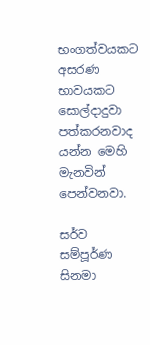භංගත්වයකට අසරණ භාවයකට සොල්දාදුවා පත්කරනවාද යන්න මෙහි මැනවින් පෙන්වනවා.

සර්ව සම්පූර්ණ සිනමා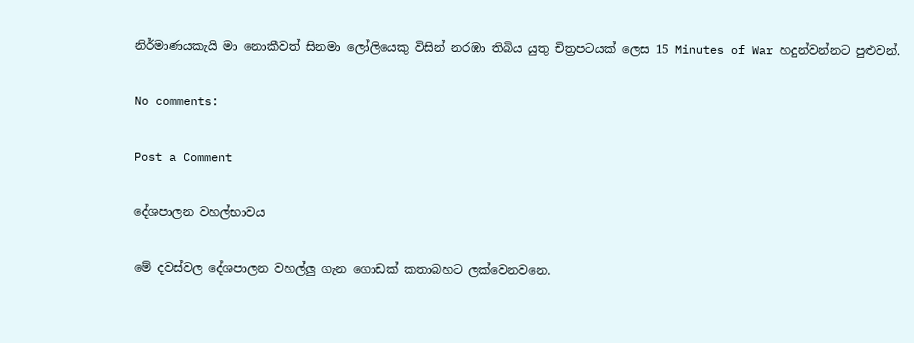නිර්මාණයකැයි මා නොකීවත් සිනමා ලෝලියෙකු විසින් නරඹා තිබිය යුතු චිත්‍රපටයක් ලෙස 15 Minutes of War හදුන්වන්නට පුළුවන්.

No comments:

Post a Comment

දේශපාලන වහල්භාවය

මේ දවස්වල දේශපාලන වහල්ලු ගැන ගොඩක් කතාබහට ලක්වෙනවනෙ.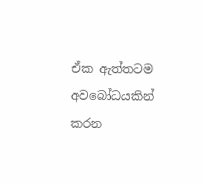ඒක ඇත්තටම අවබෝධයකින් කරන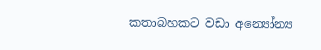කතාබහකට වඩා අන්‍යෝන්‍ය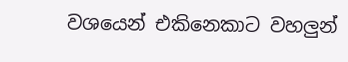වශයෙන් එකිනෙකාට වහලුන්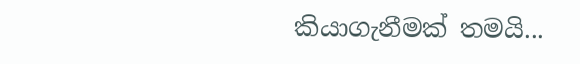කියාගැනීමක් තමයි...